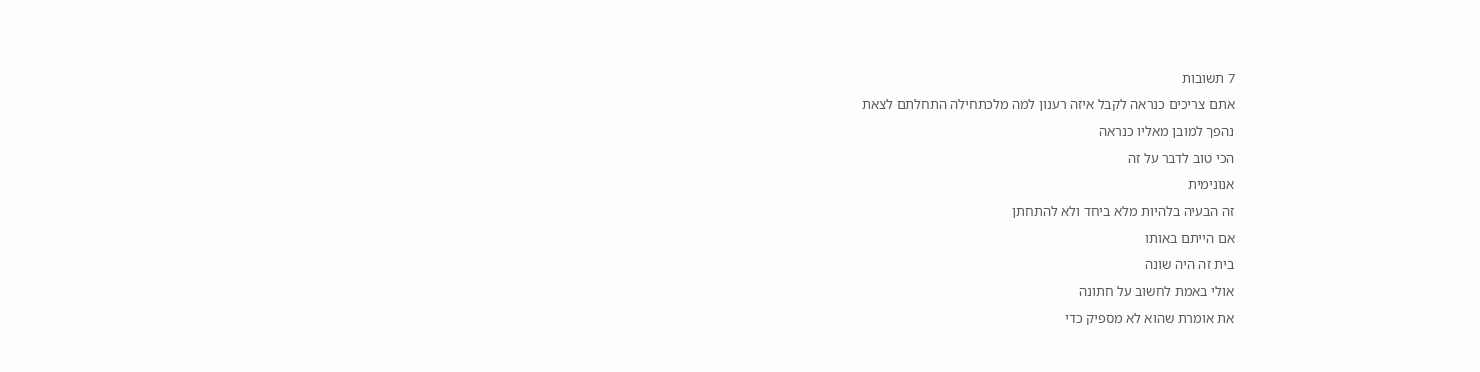7 תשובות
אתם צריכים כנראה לקבל איזה רענון למה מלכתחילה התחלתם לצאת
נהפך למובן מאליו כנראה
הכי טוב לדבר על זה
אנונימית
זה הבעיה בלהיות מלא ביחד ולא להתחתן
אם הייתם באותו
בית זה היה שונה
אולי באמת לחשוב על חתונה
את אומרת שהוא לא מספיק כדי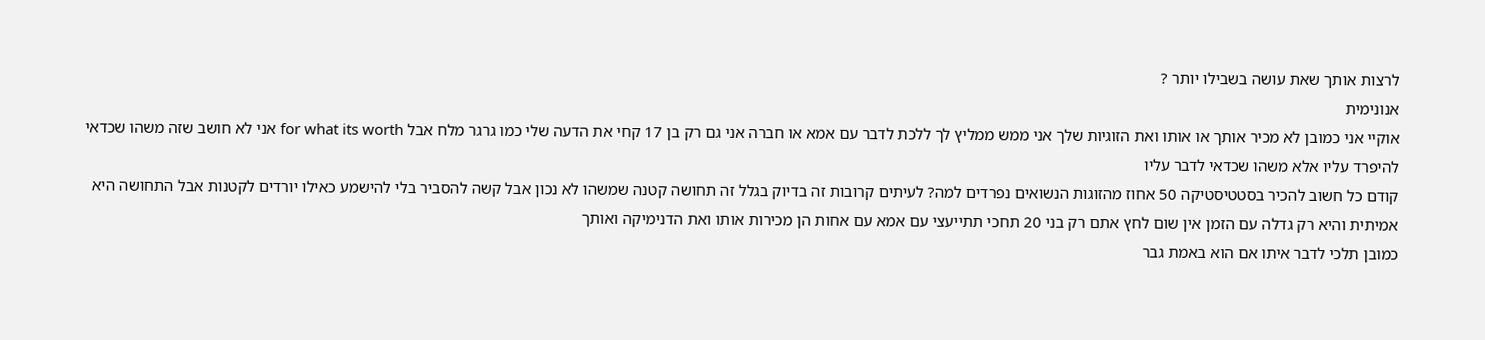לרצות אותך שאת עושה בשבילו יותר ?
אנונימית
אוקיי אני כמובן לא מכיר אותך או אותו ואת הזוגיות שלך אני ממש ממליץ לך ללכת לדבר עם אמא או חברה אני גם רק בן 17 קחי את הדעה שלי כמו גרגר מלח אבל for what its worth אני לא חושב שזה משהו שכדאי להיפרד עליו אלא משהו שכדאי לדבר עליו
קודם כל חשוב להכיר בסטטיסטיקה 50 אחוז מהזוגות הנשואים נפרדים למה? לעיתים קרובות זה בדיוק בגלל זה תחושה קטנה שמשהו לא נכון אבל קשה להסביר בלי להישמע כאילו יורדים לקטנות אבל התחושה היא אמיתית והיא רק גדלה עם הזמן אין שום לחץ אתם רק בני 20 תחכי תתייעצי עם אמא עם אחות הן מכירות אותו ואת הדנימיקה ואותך
כמובן תלכי לדבר איתו אם הוא באמת גבר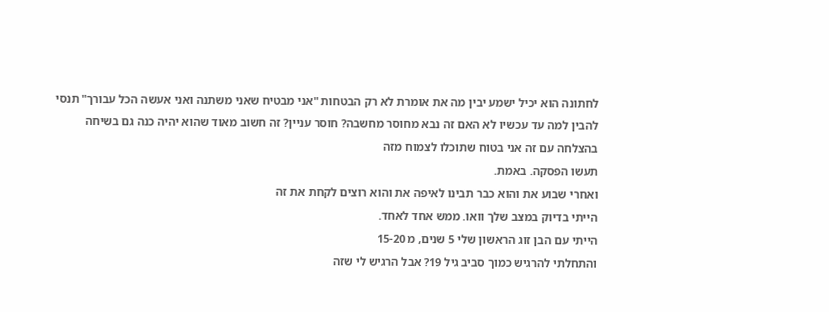לחתונה הוא יכיל ישמע יבין מה את אומרת לא רק הבטחות "אני מבטיח שאני משתנה ואני אעשה הכל עבורך" תנסי להבין למה עד עכשיו לא האם זה נבא מחוסר מחשבה? חוסר עניין? זה חשוב מאוד שהוא יהיה כנה גם בשיחה
בהצלחה עם זה אני בטוח שתוכלו לצמוח מזה
תעשו הפסקה. באמת.
ואחרי שבוע את והוא כבר תבינו לאיפה את והוא רוצים לקחת את זה
הייתי בדיוק במצב שלך וואו. ממש אחד לאחד.
הייתי עם הבן זוג הראשון שלי 5 שנים, מ 15-20
והתחלתי להרגיש כמוך סביב גיל 19? אבל הרגיש לי שזה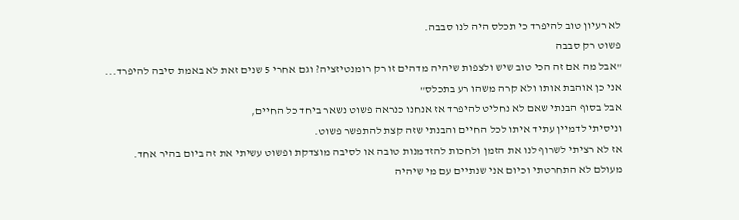לא רעיון טוב להיפרד כי תכלס היה לנו סבבה.
פשוט רק סבבה
"אבל מה אם זה הכי טוב שיש ולצפות שיהיה מדהים זו רק רומנטיזציה? וגם אחרי 5 שנים זאת לא באמת סיבה להיפרד... אני כן אוהבת אותו ולא קרה משהו רע בתכלס"
אבל בסוף הבנתי שאם לא נחליט להיפרד אז אנחנו כנראה פשוט נשאר ביחד כל החיים,
וניסיתי לדמיין עתיד איתו לכל החיים והבנתי שזה קצת להתפשר פשוט.
אז לא רציתי לשרוף לנו את הזמן ולחכות להזדמנות טובה או לסיבה מוצדקת ופשוט עשיתי את זה ביום בהיר אחד.
מעולם לא התחרטתי וכיום אני שנתיים עם מי שיהיה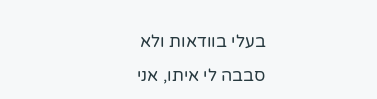בעלי בוודאות ולא סבבה לי איתו, אני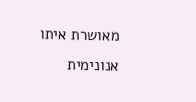מאושרת איתו
אנונימית